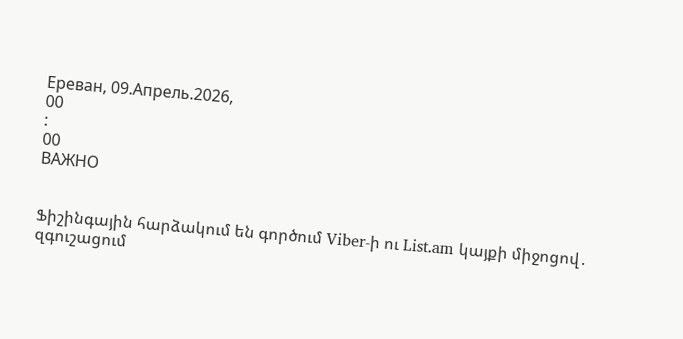Ереван, 09.Апрель.2026,
00
:
00
ВАЖНО


Ֆիշինգային հարձակում են գործում Viber-ի ու List.am կայքի միջոցով․ զգուշացում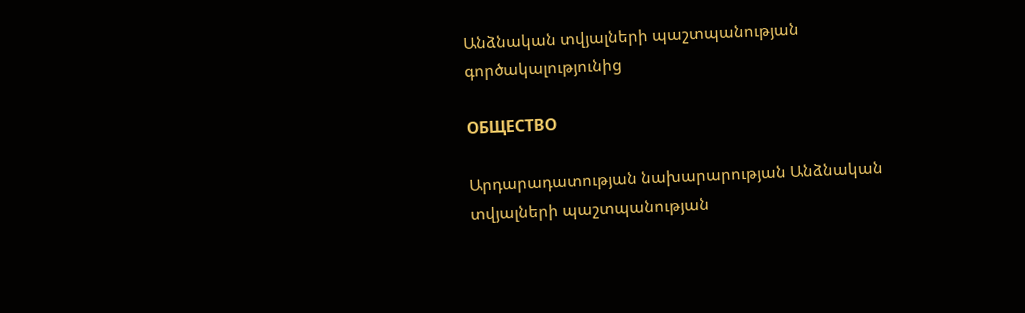Անձնական տվյալների պաշտպանության գործակալությունից

ОБЩЕСТВО

Արդարադատության նախարարության Անձնական տվյալների պաշտպանության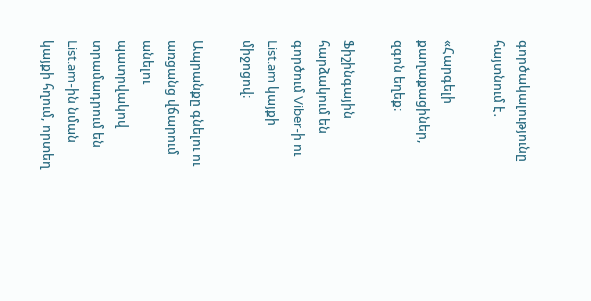գործակալությունը հայտնում է․

«Հարգելի քաղաքացիներ, զգոն եղեք։

Ֆիշինգային հարձակում են գործում Viber-ի ու List.am կայքի միջոցով։

Ապրանքը գնելու ու առցանց վճարում անելու պատրվակով տրամադրում են List.am-ին նման կայքի հղում, որտեղ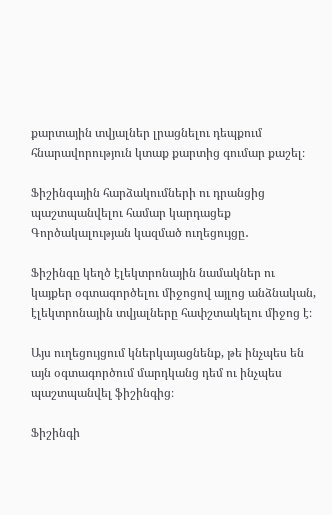քարտային տվյալներ լրացնելու դեպքում հնարավորություն կտաք քարտից գումար քաշել։

Ֆիշինգային հարձակումների ու դրանցից պաշտպանվելու համար կարդացեք Գործակալության կազմած ուղեցույցը․

Ֆիշինգը կեղծ էլեկտրոնային նամակներ ու կայքեր օգտագործելու միջոցով այլոց անձնական, էլեկտրոնային տվյալները հափշտակելու միջոց է։

Այս ուղեցույցում կներկայացնենք, թե ինչպես են այն օգտագործում մարդկանց դեմ ու ինչպես պաշտպանվել ֆիշինգից։

Ֆիշինգի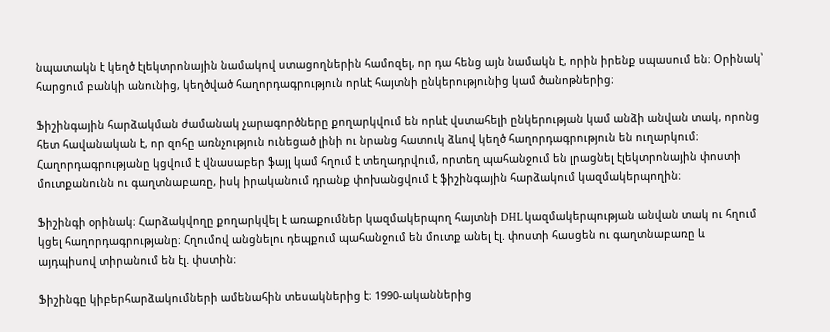նպատակն է կեղծ էլեկտրոնային նամակով ստացողներին համոզել, որ դա հենց այն նամակն է, որին իրենք սպասում են։ Օրինակ՝ հարցում բանկի անունից, կեղծված հաղորդագրություն որևէ հայտնի ընկերությունից կամ ծանոթներից։

Ֆիշինգային հարձակման ժամանակ չարագործները քողարկվում են որևէ վստահելի ընկերության կամ անձի անվան տակ, որոնց հետ հավանական է, որ զոհը առնչություն ունեցած լինի ու նրանց հատուկ ձևով կեղծ հաղորդագրություն են ուղարկում։ Հաղորդագրությանը կցվում է վնասաբեր ֆայլ կամ հղում է տեղադրվում, որտեղ պահանջում են լրացնել էլեկտրոնային փոստի մուտքանունն ու գաղտնաբառը, իսկ իրականում դրանք փոխանցվում է ֆիշինգային հարձակում կազմակերպողին։

Ֆիշինգի օրինակ։ Հարձակվողը քողարկվել է առաքումներ կազմակերպող հայտնի DHL կազմակերպության անվան տակ ու հղում կցել հաղորդագրությանը։ Հղումով անցնելու դեպքում պահանջում են մուտք անել էլ. փոստի հասցեն ու գաղտնաբառը և այդպիսով տիրանում են էլ. փստին։

Ֆիշինգը կիբերհարձակումների ամենահին տեսակներից է։ 1990-ականներից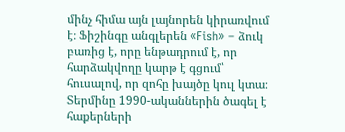մինչ հիմա այն լայնորեն կիրառվում է։ Ֆիշինգը անգլերեն «Fish» – ձուկ բառից է, որը ենթադրում է, որ հարձակվողը կարթ է գցում՝ հուսալով, որ զոհը խայծը կուլ կտա։ Տերմինը 1990-ականներին ծագել է հաքերների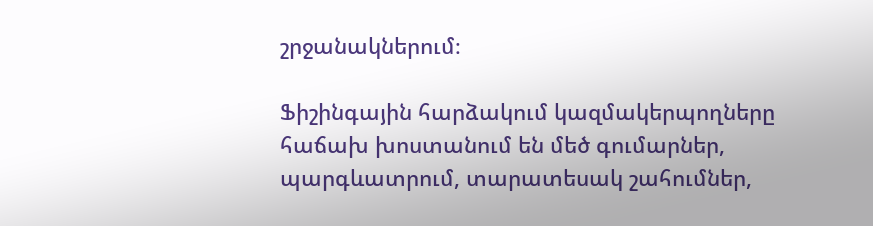շրջանակներում։

Ֆիշինգային հարձակում կազմակերպողները հաճախ խոստանում են մեծ գումարներ, պարգևատրում, տարատեսակ շահումներ,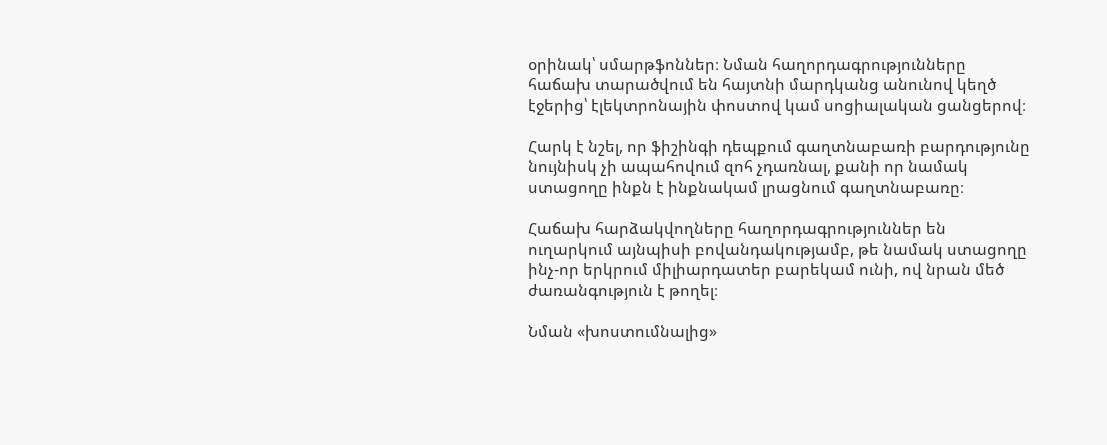օրինակ՝ սմարթֆոններ։ Նման հաղորդագրությունները հաճախ տարածվում են հայտնի մարդկանց անունով կեղծ էջերից՝ էլեկտրոնային փոստով կամ սոցիալական ցանցերով։

Հարկ է նշել, որ ֆիշինգի դեպքում գաղտնաբառի բարդությունը նույնիսկ չի ապահովում զոհ չդառնալ, քանի որ նամակ ստացողը ինքն է ինքնակամ լրացնում գաղտնաբառը։

Հաճախ հարձակվողները հաղորդագրություններ են ուղարկում այնպիսի բովանդակությամբ, թե նամակ ստացողը ինչ-որ երկրում միլիարդատեր բարեկամ ունի, ով նրան մեծ ժառանգություն է թողել։

Նման «խոստումնալից»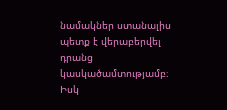նամակներ ստանալիս պետք է վերաբերվել դրանց կասկածամտությամբ։ Իսկ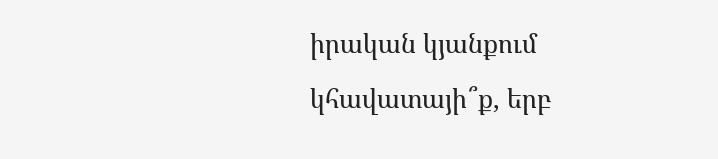իրական կյանքում կհավատայի՞ք, երբ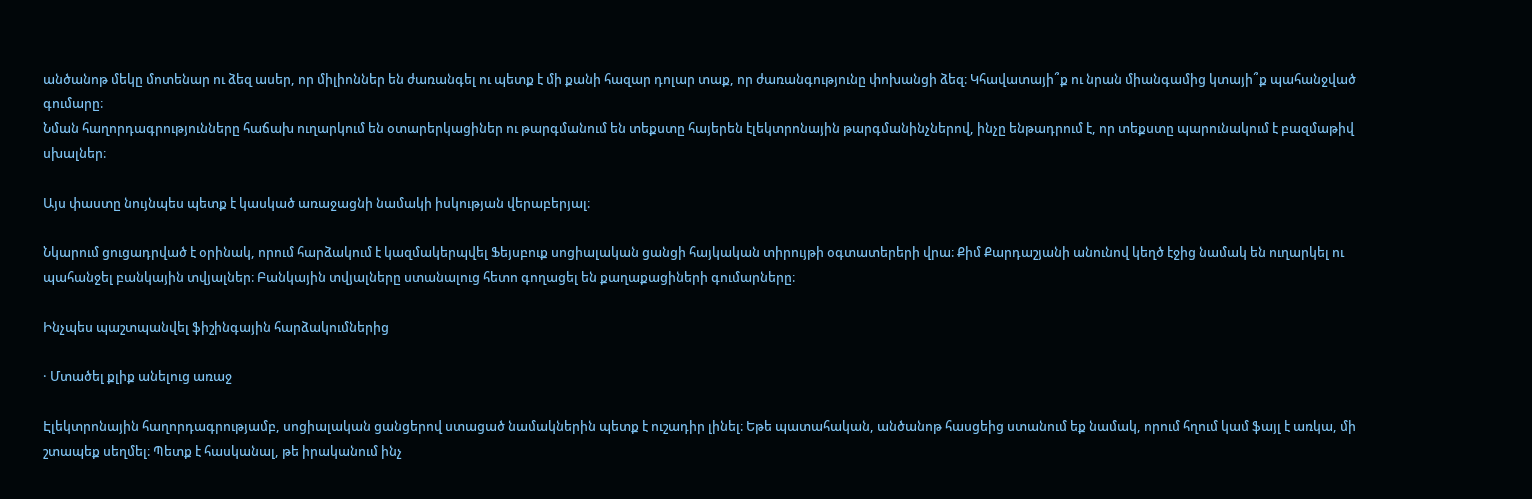անծանոթ մեկը մոտենար ու ձեզ ասեր, որ միլիոններ են ժառանգել ու պետք է մի քանի հազար դոլար տաք, որ ժառանգությունը փոխանցի ձեզ։ Կհավատայի՞ք ու նրան միանգամից կտայի՞ք պահանջված գումարը։
Նման հաղորդագրությունները հաճախ ուղարկում են օտարերկացիներ ու թարգմանում են տեքստը հայերեն էլեկտրոնային թարգմանինչներով, ինչը ենթադրում է, որ տեքստը պարունակում է բազմաթիվ սխալներ։

Այս փաստը նույնպես պետք է կասկած առաջացնի նամակի իսկության վերաբերյալ։

Նկարում ցուցադրված է օրինակ, որում հարձակում է կազմակերպվել Ֆեյսբուք սոցիալական ցանցի հայկական տիրույթի օգտատերերի վրա։ Քիմ Քարդաշյանի անունով կեղծ էջից նամակ են ուղարկել ու պահանջել բանկային տվյալներ։ Բանկային տվյալները ստանալուց հետո գողացել են քաղաքացիների գումարները։

Ինչպես պաշտպանվել ֆիշինգային հարձակումներից

· Մտածել քլիք անելուց առաջ

Էլեկտրոնային հաղորդագրությամբ, սոցիալական ցանցերով ստացած նամակներին պետք է ուշադիր լինել։ Եթե պատահական, անծանոթ հասցեից ստանում եք նամակ, որում հղում կամ ֆայլ է առկա, մի շտապեք սեղմել։ Պետք է հասկանալ, թե իրականում ինչ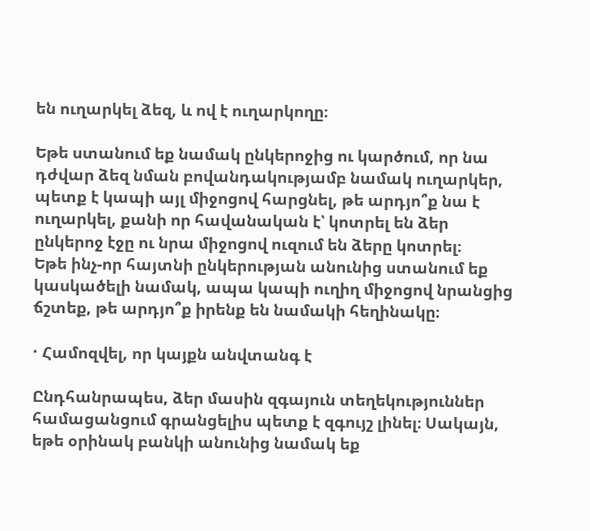են ուղարկել ձեզ, և ով է ուղարկողը։

Եթե ստանում եք նամակ ընկերոջից ու կարծում, որ նա դժվար ձեզ նման բովանդակությամբ նամակ ուղարկեր, պետք է կապի այլ միջոցով հարցնել, թե արդյո՞ք նա է ուղարկել, քանի որ հավանական է՝ կոտրել են ձեր ընկերոջ էջը ու նրա միջոցով ուզում են ձերը կոտրել։
Եթե ինչ-որ հայտնի ընկերության անունից ստանում եք կասկածելի նամակ, ապա կապի ուղիղ միջոցով նրանցից ճշտեք, թե արդյո՞ք իրենք են նամակի հեղինակը։

· Համոզվել, որ կայքն անվտանգ է

Ընդհանրապես, ձեր մասին զգայուն տեղեկություններ համացանցում գրանցելիս պետք է զգույշ լինել։ Սակայն, եթե օրինակ բանկի անունից նամակ եք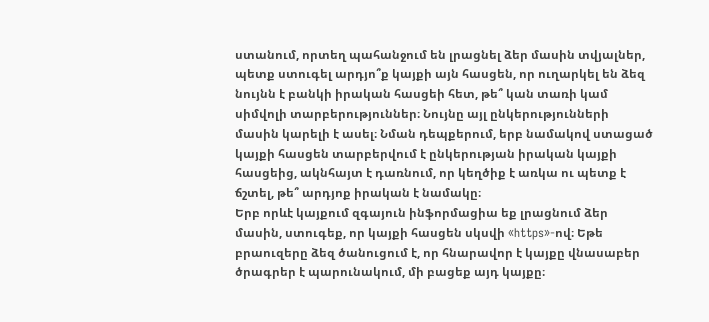ստանում, որտեղ պահանջում են լրացնել ձեր մասին տվյալներ, պետք ստուգել արդյո՞ք կայքի այն հասցեն, որ ուղարկել են ձեզ նույնն է բանկի իրական հասցեի հետ, թե՞ կան տառի կամ սիմվոլի տարբերություններ։ Նույնը այլ ընկերությունների մասին կարելի է ասել։ Նման դեպքերում, երբ նամակով ստացած կայքի հասցեն տարբերվում է ընկերության իրական կայքի հասցեից, ակնհայտ է դառնում, որ կեղծիք է առկա ու պետք է ճշտել, թե՞ արդյոք իրական է նամակը։
Երբ որևէ կայքում զգայուն ինֆորմացիա եք լրացնում ձեր մասին, ստուգեք, որ կայքի հասցեն սկսվի «https»-ով։ Եթե բրաուզերը ձեզ ծանուցում է, որ հնարավոր է կայքը վնասաբեր ծրագրեր է պարունակում, մի բացեք այդ կայքը։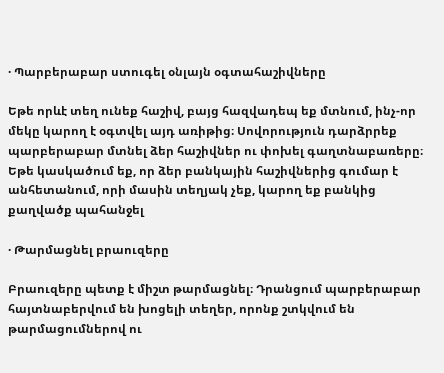· Պարբերաբար ստուգել օնլայն օգտահաշիվները

Եթե որևէ տեղ ունեք հաշիվ, բայց հազվադեպ եք մտնում, ինչ-որ մեկը կարող է օգտվել այդ առիթից։ Սովորություն դարձրրեք պարբերաբար մտնել ձեր հաշիվներ ու փոխել գաղտնաբառերը։ Եթե կասկածում եք, որ ձեր բանկային հաշիվներից գումար է անհետանում, որի մասին տեղյակ չեք, կարող եք բանկից քաղվածք պահանջել

· Թարմացնել բրաուզերը

Բրաուզերը պետք է միշտ թարմացնել։ Դրանցում պարբերաբար հայտնաբերվում են խոցելի տեղեր, որոնք շտկվում են թարմացումներով ու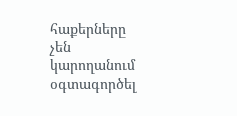հաքերները չեն կարողանում օգտագործել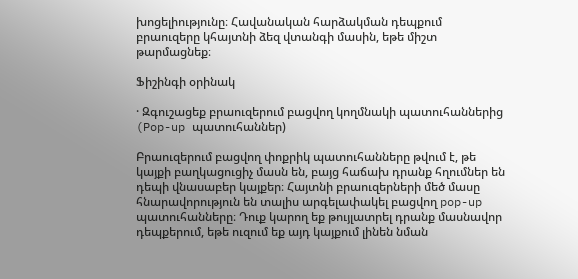խոցելիությունը։ Հավանական հարձակման դեպքում բրաուզերը կհայտնի ձեզ վտանգի մասին, եթե միշտ թարմացնեք։

Ֆիշինգի օրինակ

· Զգուշացեք բրաուզերում բացվող կողմնակի պատուհաններից (Pop-up պատուհաններ)

Բրաուզերում բացվող փոքրիկ պատուհանները թվում է, թե կայքի բաղկացուցիչ մասն են, բայց հաճախ դրանք հղումներ են դեպի վնասաբեր կայքեր։ Հայտնի բրաուզերների մեծ մասը հնարավորություն են տալիս արգելափակել բացվող pop-up պատուհանները։ Դուք կարող եք թույլատրել դրանք մասնավոր դեպքերում, եթե ուզում եք այդ կայքում լինեն նման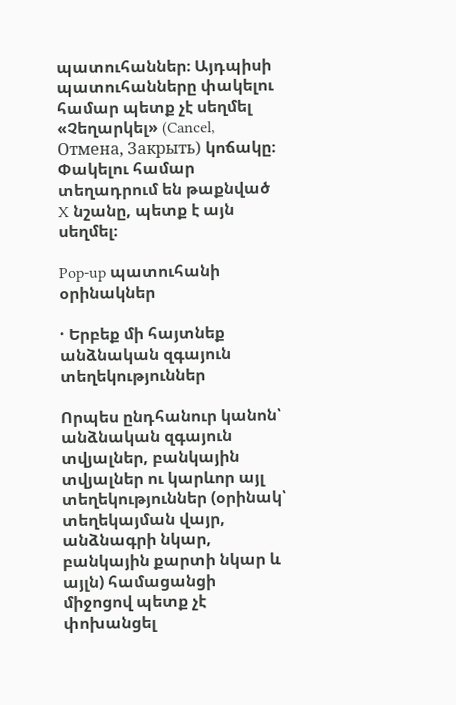պատուհաններ։ Այդպիսի պատուհանները փակելու համար պետք չէ սեղմել «Չեղարկել» (Cancel, Отмена, Закрыть) կոճակը։ Փակելու համար տեղադրում են թաքնված X նշանը, պետք է այն սեղմել։

Pop-up պատուհանի օրինակներ

· Երբեք մի հայտնեք անձնական զգայուն տեղեկություններ

Որպես ընդհանուր կանոն՝ անձնական զգայուն տվյալներ, բանկային տվյալներ ու կարևոր այլ տեղեկություններ (օրինակ՝ տեղեկայման վայր, անձնագրի նկար, բանկային քարտի նկար և այլն) համացանցի միջոցով պետք չէ փոխանցել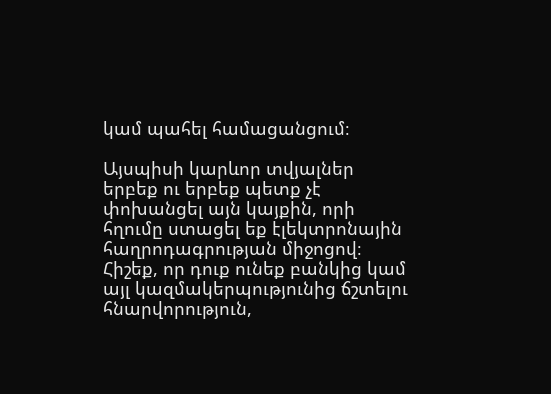կամ պահել համացանցում։

Այսպիսի կարևոր տվյալներ երբեք ու երբեք պետք չէ փոխանցել այն կայքին, որի հղումը ստացել եք էլեկտրոնային հաղրոդագրության միջոցով։ Հիշեք, որ դուք ունեք բանկից կամ այլ կազմակերպությունից ճշտելու հնարվորություն,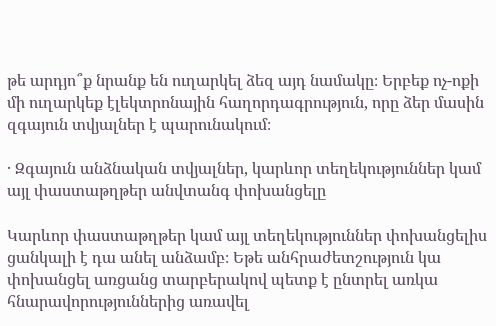թե արդյո՞ք նրանք են ուղարկել ձեզ այդ նամակը։ Երբեք ոչ-ոքի մի ուղարկեք էլեկտրոնային հաղորդագրություն, որը ձեր մասին զգայուն տվյալներ է պարունակում։

· Զգայուն անձնական տվյալներ, կարևոր տեղեկություններ կամ այլ փաստաթղթեր անվտանգ փոխանցելը

Կարևոր փաստաթղթեր կամ այլ տեղեկություններ փոխանցելիս ցանկալի է դա անել անձամբ։ Եթե անհրաժետշություն կա փոխանցել առցանց տարբերակով պետք է ընտրել առկա հնարավորություններից առավել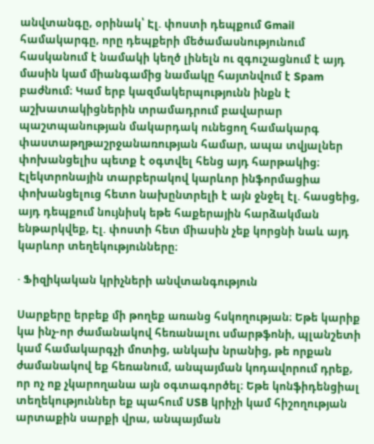անվտանգը, օրինակ՝ Էլ. փոստի դեպքում Gmail համակարգը, որը դեպքերի մեծամասնությունում հասկանում է նամակի կեղծ լինելն ու զգուշացնում է այդ մասին կամ միանգամից նամակը հայտնվում է Spam բաժնում։ Կամ երբ կազմակերպությունն ինքն է աշխատակիցներին տրամադրում բավարար պաշտպանության մակարդակ ունեցող համակարգ փաստաթղթաշրջանառության համար, ապա տվյալներ փոխանցելիս պետք է օգտվել հենց այդ հարթակից։ Էլեկտրոնային տարբերակով կարևոր ինֆորմացիա փոխանցելուց հետո նախընտրելի է այն ջնջել էլ. հասցեից, այդ դեպքում նույնիսկ եթե հաքերային հարձակման ենթարկվեք, Էլ. փոստի հետ միասին չեք կորցնի նաև այդ կարևոր տեղեկությունները։

· Ֆիզիկական կրիչների անվտանգություն

Սարքերը երբեք մի թողեք առանց հսկողության։ Եթե կարիք կա ինչ-որ ժամանակով հեռանալու սմարթֆոնի, պլանշետի կամ համակարգչի մոտից, անկախ նրանից, թե որքան ժամանակով եք հեռանում, անպայման կոդավորում դրեք, որ ոչ ոք չկարողանա այն օգտագործել։ Եթե կոնֆիդենցիալ տեղեկություններ եք պահում USB կրիչի կամ հիշողության արտաքին սարքի վրա, անպայման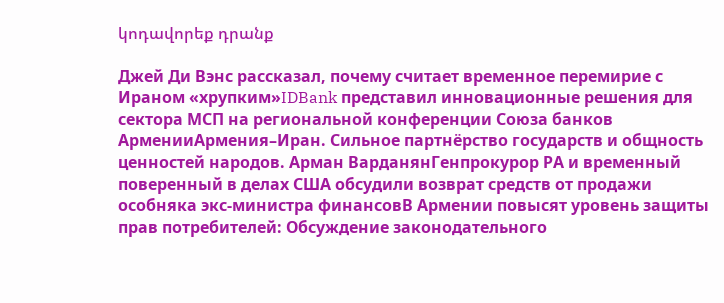կոդավորեք դրանք

Джей Ди Вэнс рассказал, почему считает временное перемирие с Ираном «хрупким»IDBank представил инновационные решения для сектора МСП на региональной конференции Союза банков АрменииАрмения–Иран. Сильное партнёрство государств и общность ценностей народов. Арман ВарданянГенпрокурор РА и временный поверенный в делах США обсудили возврат средств от продажи особняка экс-министра финансовВ Армении повысят уровень защиты прав потребителей: Обсуждение законодательного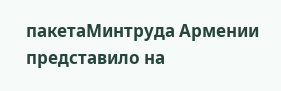пакетаМинтруда Армении представило на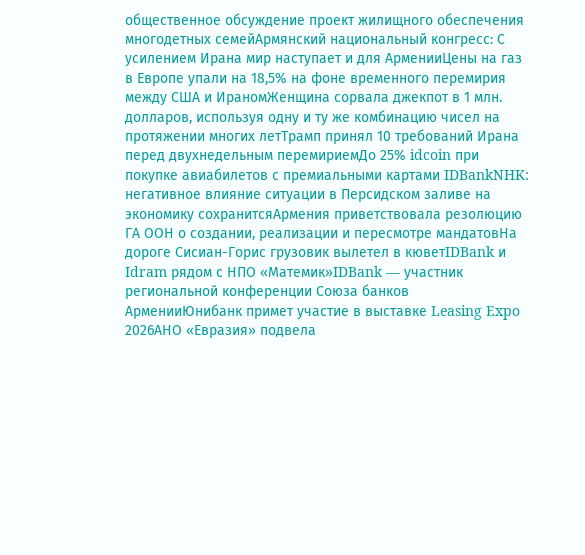общественное обсуждение проект жилищного обеспечения многодетных семейАрмянский национальный конгресс: С усилением Ирана мир наступает и для АрменииЦены на газ в Европе упали на 18,5% на фоне временного перемирия между США и ИраномЖенщина сорвала джекпот в 1 млн. долларов, используя одну и ту же комбинацию чисел на протяжении многих летТрамп принял 10 требований Ирана перед двухнедельным перемириемДо 25% idcoin при покупке авиабилетов с премиальными картами IDBankNHK: негативное влияние ситуации в Персидском заливе на экономику сохранитсяАрмения приветствовала резолюцию ГА ООН о создании, реализации и пересмотре мандатовНа дороге Сисиан-Горис грузовик вылетел в кюветIDBank и Idram рядом с НПО «Матемик»IDBank — участник региональной конференции Союза банков АрменииЮнибанк примет участие в выставке Leasing Expo 2026АНО «Евразия» подвела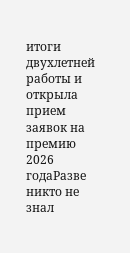итоги двухлетней работы и открыла прием заявок на премию 2026 годаРазве никто не знал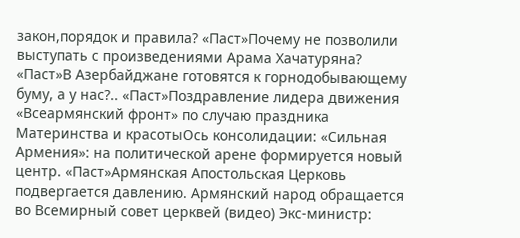закон,порядок и правила? «Паст»Почему не позволили выступать с произведениями Арама Хачатуряна? «Паст»В Азербайджане готовятся к горнодобывающему буму, а у нас?.. «Паст»Поздравление лидера движения «Всеармянский фронт» по случаю праздника Материнства и красотыОсь консолидации: «Сильная Армения»: на политической арене формируется новый центр. «Паст»Армянская Апостольская Церковь подвергается давлению. Армянский народ обращается во Всемирный совет церквей (видео) Экс-министр: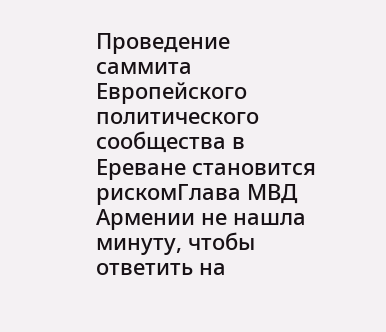Проведение саммита Европейского политического сообщества в Ереване становится рискомГлава МВД Армении не нашла минуту, чтобы ответить на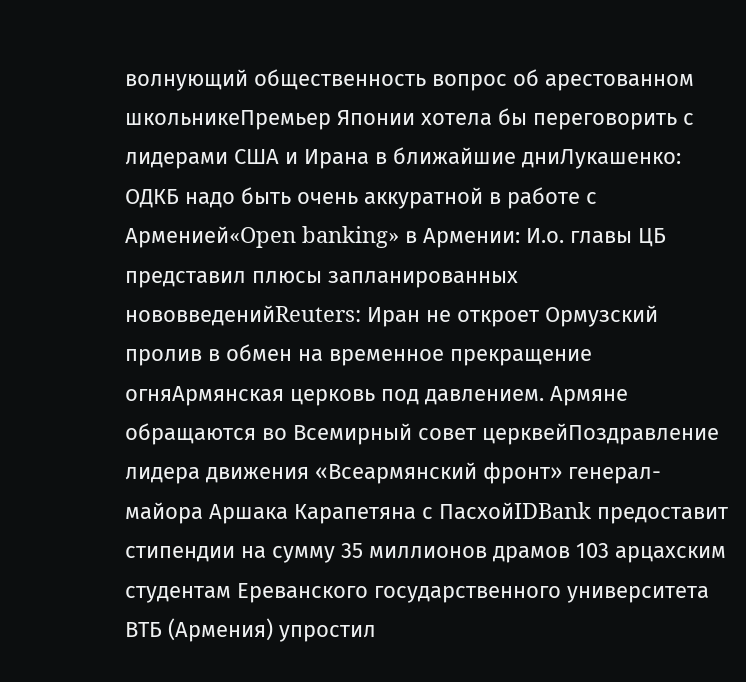волнующий общественность вопрос об арестованном школьникеПремьер Японии хотела бы переговорить с лидерами США и Ирана в ближайшие дниЛукашенко: ОДКБ надо быть очень аккуратной в работе с Арменией«Open banking» в Армении: И.о. главы ЦБ представил плюсы запланированных нововведенийReuters: Иран не откроет Ормузский пролив в обмен на временное прекращение огняАрмянская церковь под давлением. Армяне обращаются во Всемирный совет церквейПоздравление лидера движения «Всеармянский фронт» генерал-майора Аршака Карапетяна с ПасхойIDBank предоставит стипендии на сумму 35 миллионов драмов 103 арцахским студентам Ереванского государственного университета ВТБ (Армения) упростил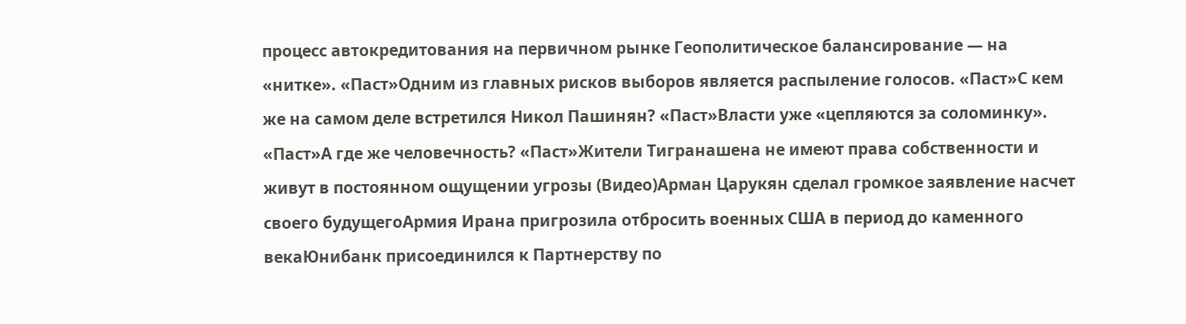процесс автокредитования на первичном рынке Геополитическое балансирование — на «нитке». «Паст»Одним из главных рисков выборов является распыление голосов. «Паст»С кем же на самом деле встретился Никол Пашинян? «Паст»Власти уже «цепляются за соломинку». «Паст»А где же человечность? «Паст»Жители Тигранашена не имеют права собственности и живут в постоянном ощущении угрозы (Видео)Арман Царукян сделал громкое заявление насчет своего будущегоАрмия Ирана пригрозила отбросить военных США в период до каменного векаЮнибанк присоединился к Партнерству по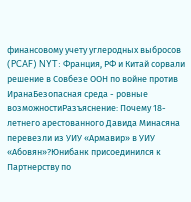финансовому учету углеродных выбросов (PCAF) NYT: Франция, РФ и Китай сорвали решение в Совбезе ООН по войне против ИранаБезопасная среда - ровные возможностиРазъяснение: Почему 18-летнего арестованного Давида Минасяна перевезли из УИУ «Армавир» в УИУ «Абовян»?Юнибанк присоединился к Партнерству по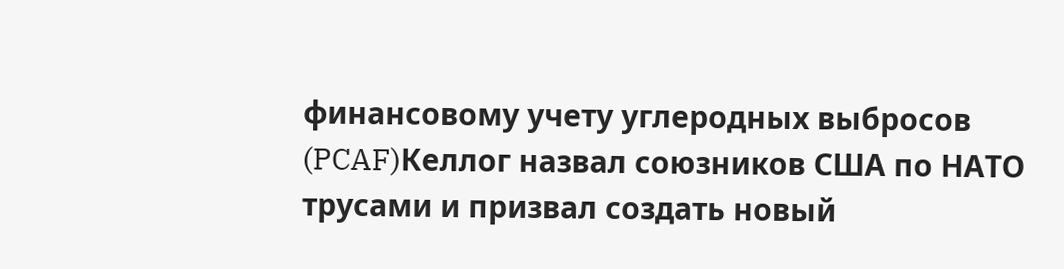финансовому учету углеродных выбросов (PCAF)Келлог назвал союзников США по НАТО трусами и призвал создать новый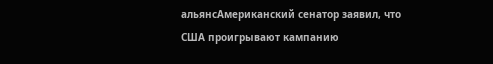альянсАмериканский сенатор заявил, что США проигрывают кампанию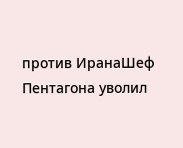против ИранаШеф Пентагона уволил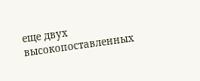еще двух высокопоставленных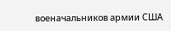военачальников армии США